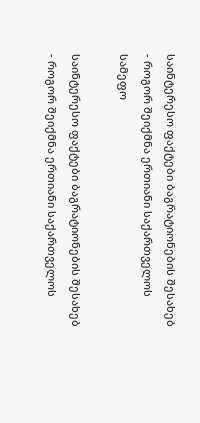საინტერესო ფაქტები ბაგრატიონების შესახებ - როგორ შეიქმნა ერთიანი საქართველოს სამეფო

საინტერესო ფაქტები ბაგრატიონების შესახებ - როგორ შეიქმნა ერთიანი საქართველოს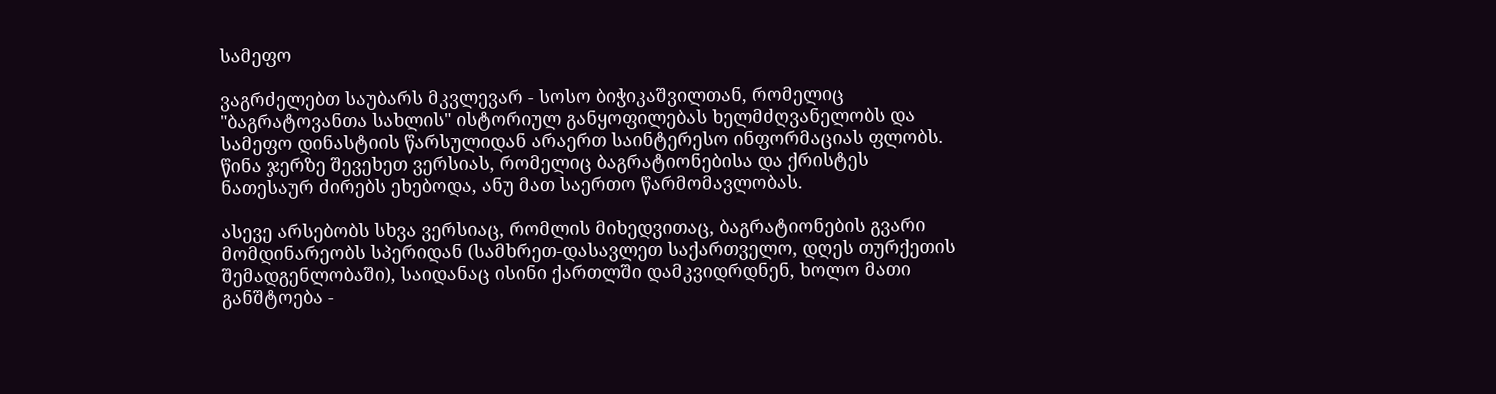სამეფო

ვაგრძელებთ საუბარს მკვლევარ - სოსო ბიჭიკაშვილთან, რომელიც "ბაგრატოვანთა სახლის" ისტორიულ განყოფილებას ხელმძღვანელობს და სამეფო დინასტიის წარსულიდან არაერთ საინტერესო ინფორმაციას ფლობს. წინა ჯერზე შევეხეთ ვერსიას, რომელიც ბაგრატიონებისა და ქრისტეს ნათესაურ ძირებს ეხებოდა, ანუ მათ საერთო წარმომავლობას.

ასევე არსებობს სხვა ვერსიაც, რომლის მიხედვითაც, ბაგრატიონების გვარი მომდინარეობს სპერიდან (სამხრეთ-დასავლეთ საქართველო, დღეს თურქეთის შემადგენლობაში), საიდანაც ისინი ქართლში დამკვიდრდნენ, ხოლო მათი განშტოება -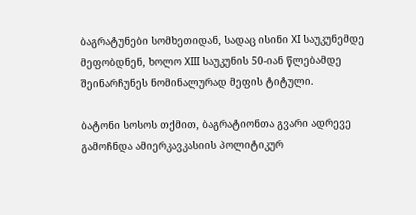ბაგრატუნები სომხეთიდან, სადაც ისინი XI საუკუნემდე მეფობდნენ, ხოლო XIII საუკუნის 50-იან წლებამდე შეინარჩუნეს ნომინალურად მეფის ტიტული.

ბატონი სოსოს თქმით, ბაგრატიონთა გვარი ადრევე გამოჩნდა ამიერკავკასიის პოლიტიკურ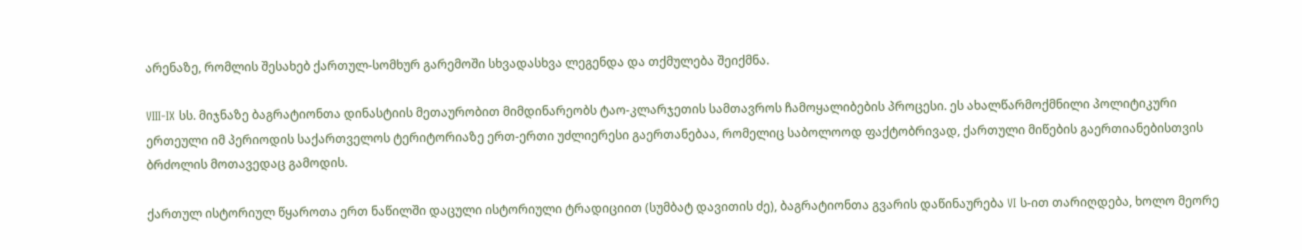არენაზე, რომლის შესახებ ქართულ-სომხურ გარემოში სხვადასხვა ლეგენდა და თქმულება შეიქმნა.

VIII-IX სს. მიჯნაზე ბაგრატიონთა დინასტიის მეთაურობით მიმდინარეობს ტაო-კლარჯეთის სამთავროს ჩამოყალიბების პროცესი. ეს ახალწარმოქმნილი პოლიტიკური ერთეული იმ პერიოდის საქართველოს ტერიტორიაზე ერთ-ერთი უძლიერესი გაერთანებაა, რომელიც საბოლოოდ ფაქტობრივად, ქართული მიწების გაერთიანებისთვის ბრძოლის მოთავედაც გამოდის.

ქართულ ისტორიულ წყაროთა ერთ ნაწილში დაცული ისტორიული ტრადიციით (სუმბატ დავითის ძე), ბაგრატიონთა გვარის დაწინაურება VI ს-ით თარიღდება, ხოლო მეორე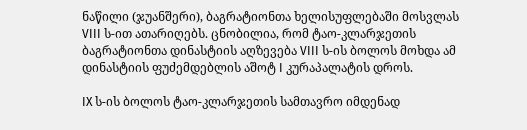ნაწილი (ჯუანშერი), ბაგრატიონთა ხელისუფლებაში მოსვლას VIII ს-ით ათარიღებს. ცნობილია, რომ ტაო-კლარჯეთის ბაგრატიონთა დინასტიის აღზევება VIII ს-ის ბოლოს მოხდა ამ დინასტიის ფუძემდებლის აშოტ I კურაპალატის დროს.

IX ს-ის ბოლოს ტაო-კლარჯეთის სამთავრო იმდენად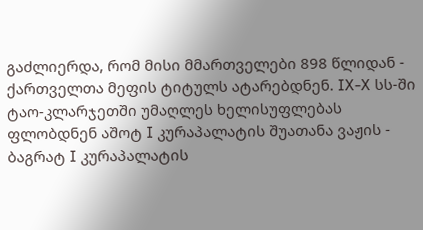გაძლიერდა, რომ მისი მმართველები 898 წლიდან - ქართველთა მეფის ტიტულს ატარებდნენ. IX-X სს-ში ტაო-კლარჯეთში უმაღლეს ხელისუფლებას ფლობდნენ აშოტ I კურაპალატის შუათანა ვაჟის - ბაგრატ I კურაპალატის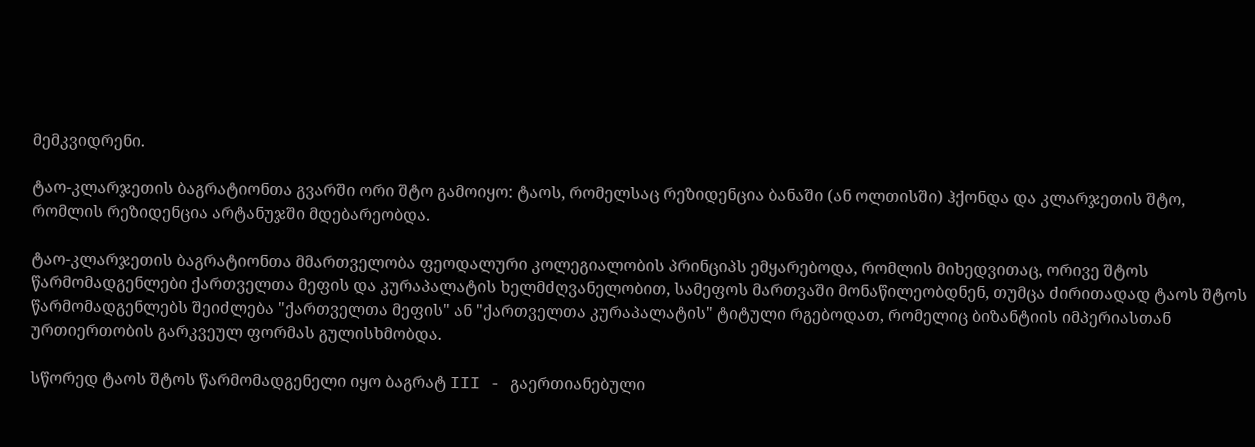მემკვიდრენი.

ტაო-კლარჯეთის ბაგრატიონთა გვარში ორი შტო გამოიყო: ტაოს, რომელსაც რეზიდენცია ბანაში (ან ოლთისში) ჰქონდა და კლარჯეთის შტო, რომლის რეზიდენცია არტანუჯში მდებარეობდა.

ტაო-კლარჯეთის ბაგრატიონთა მმართველობა ფეოდალური კოლეგიალობის პრინციპს ემყარებოდა, რომლის მიხედვითაც, ორივე შტოს წარმომადგენლები ქართველთა მეფის და კურაპალატის ხელმძღვანელობით, სამეფოს მართვაში მონაწილეობდნენ, თუმცა ძირითადად ტაოს შტოს წარმომადგენლებს შეიძლება "ქართველთა მეფის" ან "ქართველთა კურაპალატის" ტიტული რგებოდათ, რომელიც ბიზანტიის იმპერიასთან ურთიერთობის გარკვეულ ფორმას გულისხმობდა.

სწორედ ტაოს შტოს წარმომადგენელი იყო ბაგრატ III - გაერთიანებული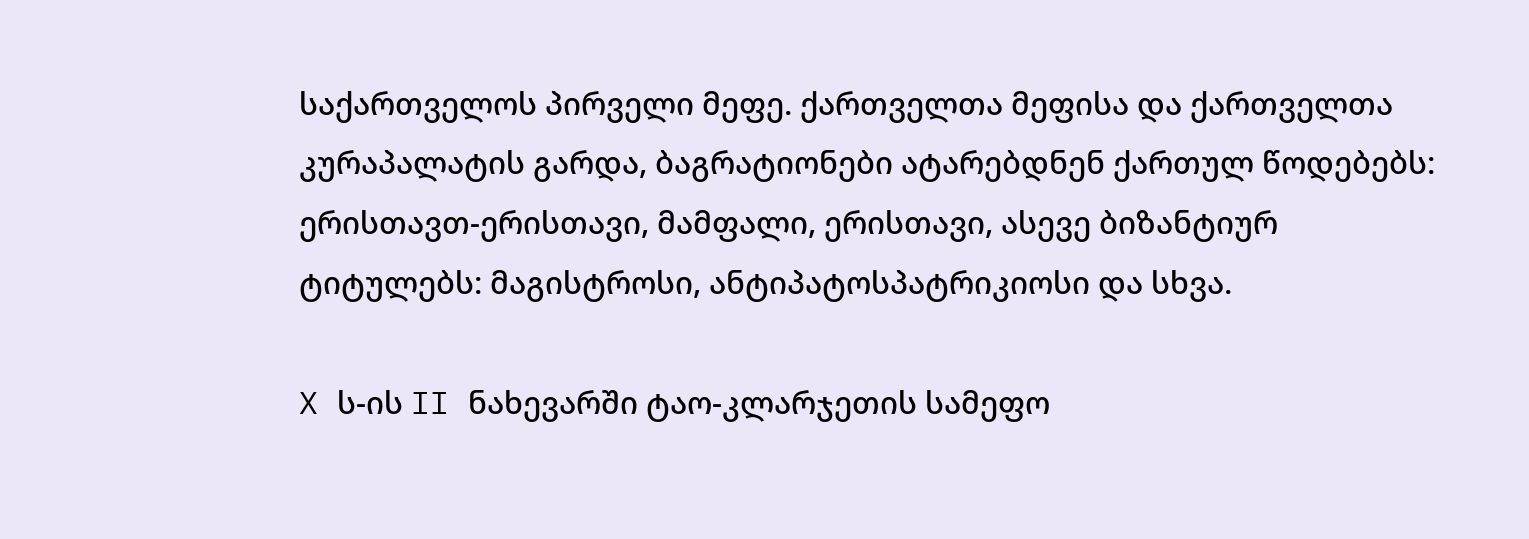საქართველოს პირველი მეფე. ქართველთა მეფისა და ქართველთა კურაპალატის გარდა, ბაგრატიონები ატარებდნენ ქართულ წოდებებს: ერისთავთ-ერისთავი, მამფალი, ერისთავი, ასევე ბიზანტიურ ტიტულებს: მაგისტროსი, ანტიპატოსპატრიკიოსი და სხვა.

X ს-ის II ნახევარში ტაო-კლარჯეთის სამეფო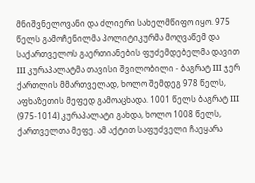მნიშვნელოვანი და ძლიერი სახელმწიფო იყო. 975 წელს გამოჩენილმა პოლიტიკურმა მოღვაწემ და საქართველოს გაერთიანების ფუძემდებელმა დავით III კურაპალატმა თავისი შვილობილი - ბაგრატ III ჯერ ქართლის მმართველად, ხოლო შემდეგ 978 წელს, აფხაზეთის მეფედ გამოაცხადა. 1001 წელს ბაგრატ III (975-1014) კურაპალატი გახდა, ხოლო 1008 წელს, ქართველთა მეფე. ამ აქტით საფუძველი ჩაეყარა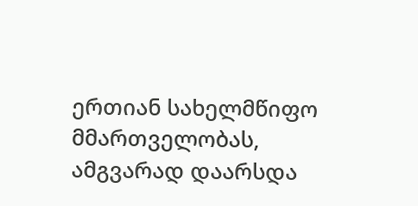ერთიან სახელმწიფო მმართველობას, ამგვარად დაარსდა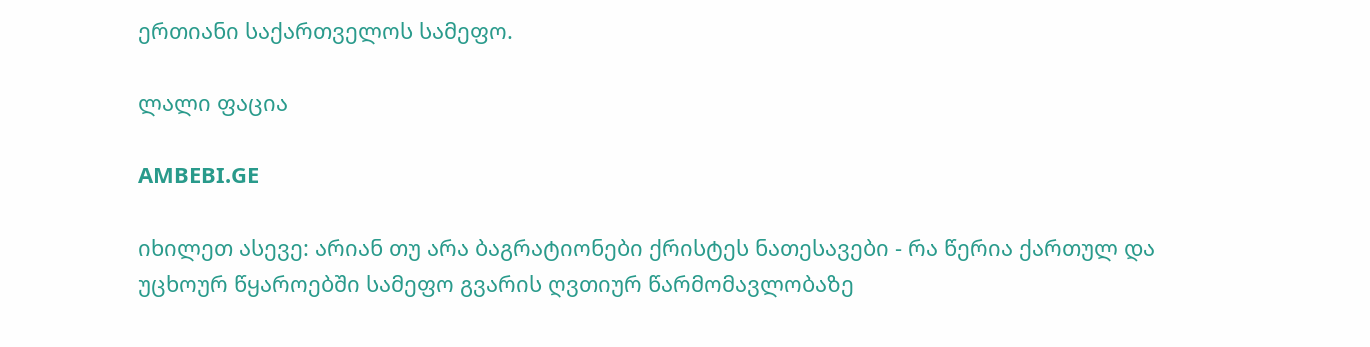ერთიანი საქართველოს სამეფო.

ლალი ფაცია

AMBEBI.GE

იხილეთ ასევე: არიან თუ არა ბაგრატიონები ქრისტეს ნათესავები - რა წერია ქართულ და უცხოურ წყაროებში სამეფო გვარის ღვთიურ წარმომავლობაზე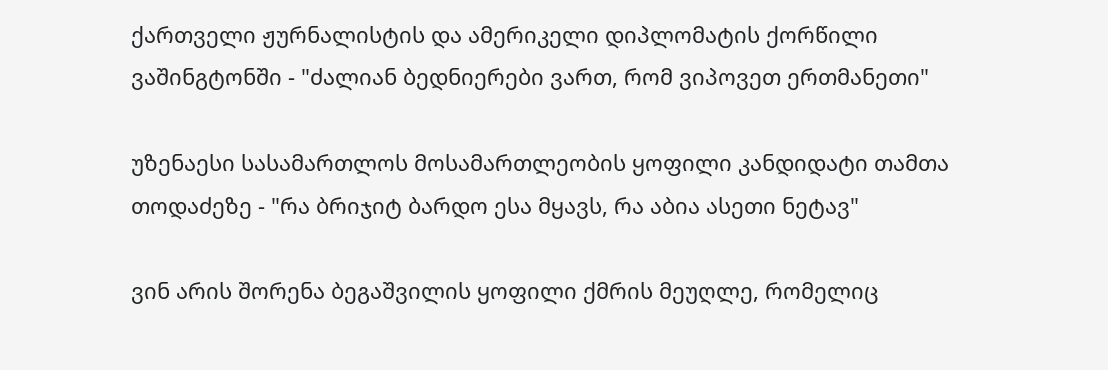ქართველი ჟურნალისტის და ამერიკელი დიპლომატის ქორწილი ვაშინგტონში - "ძალიან ბედნიერები ვართ, რომ ვიპოვეთ ერთმანეთი"

უზენაესი სასამართლოს მოსამართლეობის ყოფილი კანდიდატი თამთა თოდაძეზე - "რა ბრიჯიტ ბარდო ესა მყავს, რა აბია ასეთი ნეტავ"

ვინ არის შორენა ბეგაშვილის ყოფილი ქმრის მეუღლე, რომელიც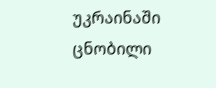უკრაინაში ცნობილი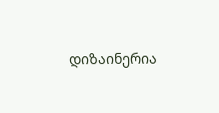დიზაინერია